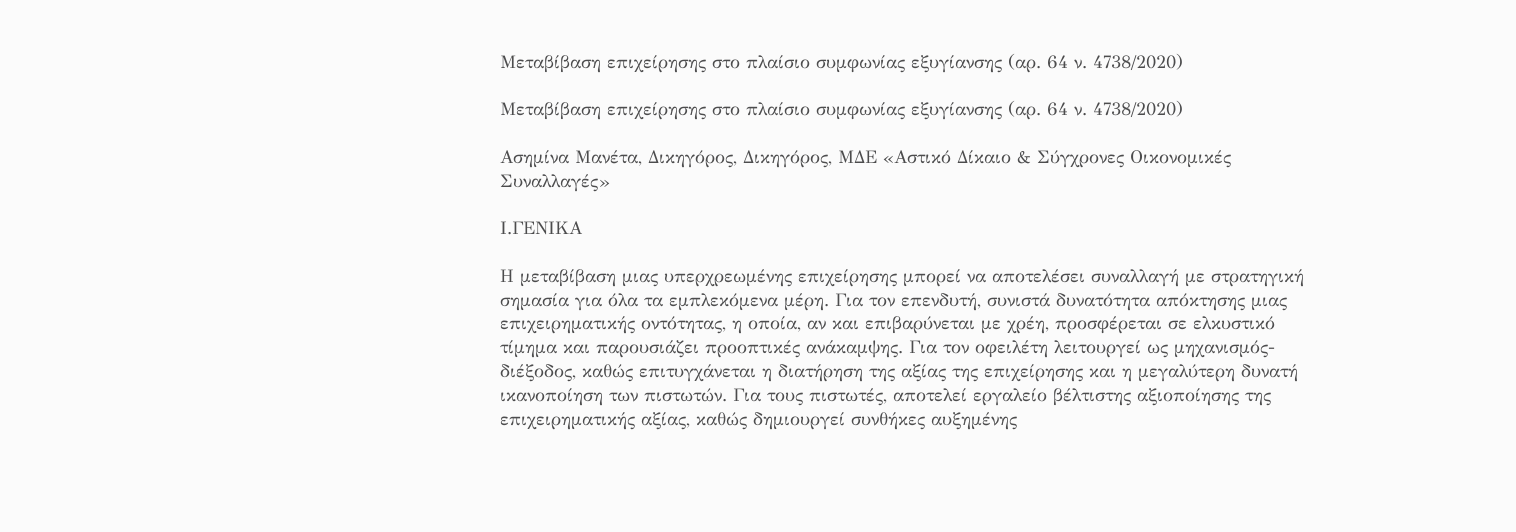Μεταβίβαση επιχείρησης στο πλαίσιο συμφωνίας εξυγίανσης (αρ. 64 ν. 4738/2020)

Μεταβίβαση επιχείρησης στο πλαίσιο συμφωνίας εξυγίανσης (αρ. 64 ν. 4738/2020)

Ασημίνα Μανέτα, Δικηγόρος, Δικηγόρος, ΜΔΕ «Αστικό Δίκαιο & Σύγχρονες Οικονομικές Συναλλαγές»

Ι.ΓΕΝΙΚΑ

Η μεταβίβαση μιας υπερχρεωμένης επιχείρησης μπορεί να αποτελέσει συναλλαγή με στρατηγική σημασία για όλα τα εμπλεκόμενα μέρη. Για τον επενδυτή, συνιστά δυνατότητα απόκτησης μιας επιχειρηματικής οντότητας, η οποία, αν και επιβαρύνεται με χρέη, προσφέρεται σε ελκυστικό τίμημα και παρουσιάζει προοπτικές ανάκαμψης. Για τον οφειλέτη λειτουργεί ως μηχανισμός-διέξοδος, καθώς επιτυγχάνεται η διατήρηση της αξίας της επιχείρησης και η μεγαλύτερη δυνατή ικανοποίηση των πιστωτών. Για τους πιστωτές, αποτελεί εργαλείο βέλτιστης αξιοποίησης της επιχειρηματικής αξίας, καθώς δημιουργεί συνθήκες αυξημένης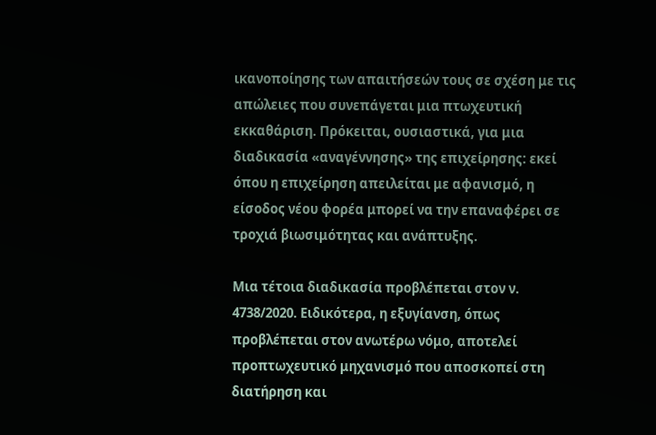ικανοποίησης των απαιτήσεών τους σε σχέση με τις απώλειες που συνεπάγεται μια πτωχευτική εκκαθάριση. Πρόκειται, ουσιαστικά, για μια διαδικασία «αναγέννησης» της επιχείρησης: εκεί όπου η επιχείρηση απειλείται με αφανισμό, η είσοδος νέου φορέα μπορεί να την επαναφέρει σε τροχιά βιωσιμότητας και ανάπτυξης.

Μια τέτοια διαδικασία προβλέπεται στον ν. 4738/2020. Ειδικότερα, η εξυγίανση, όπως προβλέπεται στον ανωτέρω νόμο, αποτελεί προπτωχευτικό μηχανισμό που αποσκοπεί στη διατήρηση και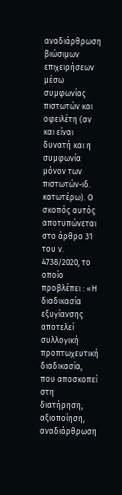αναδιάρθρωση βιώσιμων επιχειρήσεων μέσω συμφωνίας πιστωτών και οφειλέτη (αν και είναι δυνατή και η συμφωνία μόνον των πιστωτών-ιδ. κατωτέρω). Ο σκοπός αυτός αποτυπώνεται στο άρθρο 31 του ν. 4738/2020, το οποίο προβλέπει : «Η διαδικασία εξυγίανσης αποτελεί συλλογική προπτωχευτική διαδικασία, που αποσκοπεί στη διατήρηση, αξιοποίηση, αναδιάρθρωση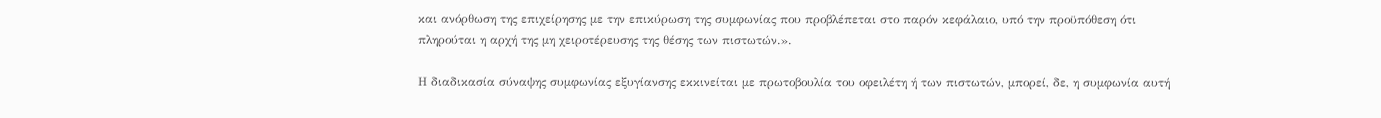και ανόρθωση της επιχείρησης με την επικύρωση της συμφωνίας που προβλέπεται στο παρόν κεφάλαιο, υπό την προϋπόθεση ότι πληρούται η αρχή της μη χειροτέρευσης της θέσης των πιστωτών.».

Η διαδικασία σύναψης συμφωνίας εξυγίανσης εκκινείται με πρωτοβουλία του οφειλέτη ή των πιστωτών, μπορεί, δε, η συμφωνία αυτή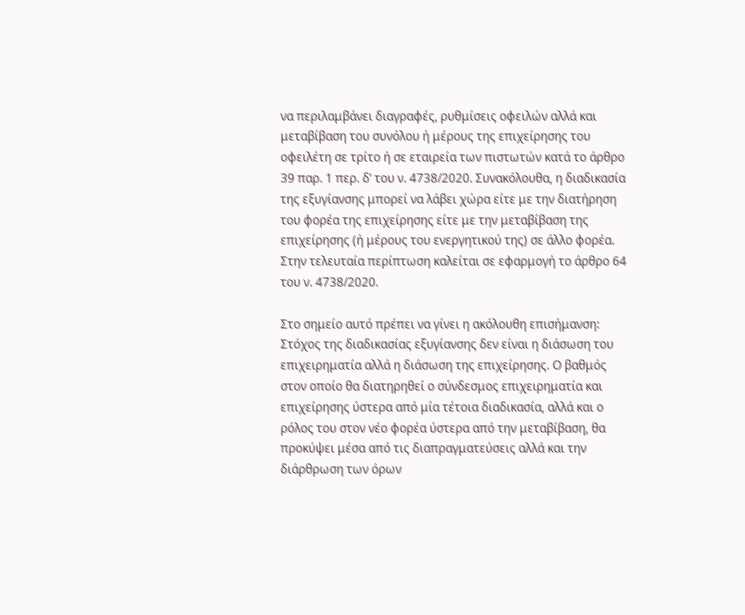να περιλαμβάνει διαγραφές, ρυθμίσεις οφειλών αλλά και μεταβίβαση του συνόλου ή μέρους της επιχείρησης του οφειλέτη σε τρίτο ή σε εταιρεία των πιστωτών κατά το άρθρο 39 παρ. 1 περ. δ’ του ν. 4738/2020. Συνακόλουθα, η διαδικασία της εξυγίανσης μπορεί να λάβει χώρα είτε με την διατήρηση του φορέα της επιχείρησης είτε με την μεταβίβαση της επιχείρησης (ή μέρους του ενεργητικού της) σε άλλο φορέα. Στην τελευταία περίπτωση καλείται σε εφαρμογή το άρθρο 64 του ν. 4738/2020.

Στο σημείο αυτό πρέπει να γίνει η ακόλουθη επισήμανση: Στόχος της διαδικασίας εξυγίανσης δεν είναι η διάσωση του επιχειρηματία αλλά η διάσωση της επιχείρησης. Ο βαθμός στον οποίο θα διατηρηθεί ο σύνδεσμος επιχειρηματία και επιχείρησης ύστερα από μία τέτοια διαδικασία, αλλά και ο ρόλος του στον νέο φορέα ύστερα από την μεταβίβαση, θα προκύψει μέσα από τις διαπραγματεύσεις αλλά και την διάρθρωση των όρων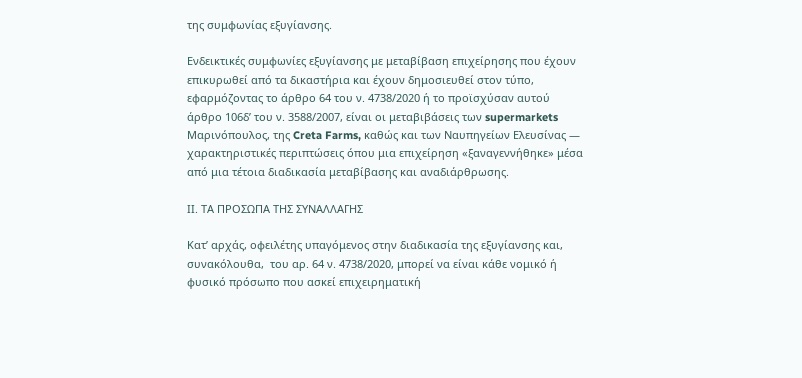της συμφωνίας εξυγίανσης.

Ενδεικτικές συμφωνίες εξυγίανσης με μεταβίβαση επιχείρησης που έχουν επικυρωθεί από τα δικαστήρια και έχουν δημοσιευθεί στον τύπο, εφαρμόζοντας το άρθρο 64 του ν. 4738/2020 ή το προϊσχύσαν αυτού άρθρο 106δ’ του ν. 3588/2007, είναι οι μεταβιβάσεις των supermarkets Μαρινόπουλος, της Creta Farms, καθώς και των Ναυπηγείων Ελευσίνας — χαρακτηριστικές περιπτώσεις όπου μια επιχείρηση «ξαναγεννήθηκε» μέσα από μια τέτοια διαδικασία μεταβίβασης και αναδιάρθρωσης.

ΙΙ. ΤΑ ΠΡΟΣΩΠΑ ΤΗΣ ΣΥΝΑΛΛΑΓΗΣ

Κατ’ αρχάς, οφειλέτης υπαγόμενος στην διαδικασία της εξυγίανσης και, συνακόλουθα,  του αρ. 64 ν. 4738/2020, μπορεί να είναι κάθε νομικό ή φυσικό πρόσωπο που ασκεί επιχειρηματική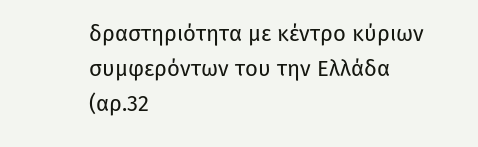δραστηριότητα με κέντρο κύριων συμφερόντων του την Ελλάδα (αρ.32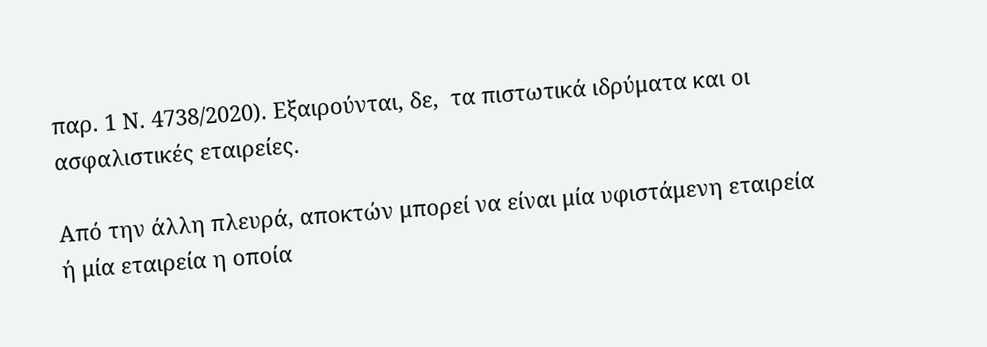παρ. 1 Ν. 4738/2020). Εξαιρούνται, δε,  τα πιστωτικά ιδρύματα και οι ασφαλιστικές εταιρείες.

Από την άλλη πλευρά, αποκτών μπορεί να είναι μία υφιστάμενη εταιρεία ή μία εταιρεία η οποία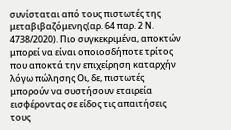συνίσταται από τους πιστωτές της μεταβιβαζόμενης(αρ. 64 παρ. 2 Ν. 4738/2020). Πιο συγκεκριμένα, αποκτών μπορεί να είναι οποιοσδήποτε τρίτος που αποκτά την επιχείρηση καταρχήν λόγω πώλησης Οι, δε, πιστωτές μπορούν να συστήσουν εταιρεία εισφέροντας σε είδος τις απαιτήσεις τους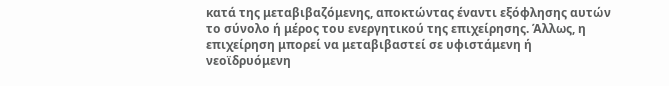κατά της μεταβιβαζόμενης, αποκτώντας έναντι εξόφλησης αυτών το σύνολο ή μέρος του ενεργητικού της επιχείρησης. Άλλως, η επιχείρηση μπορεί να μεταβιβαστεί σε υφιστάμενη ή νεοϊδρυόμενη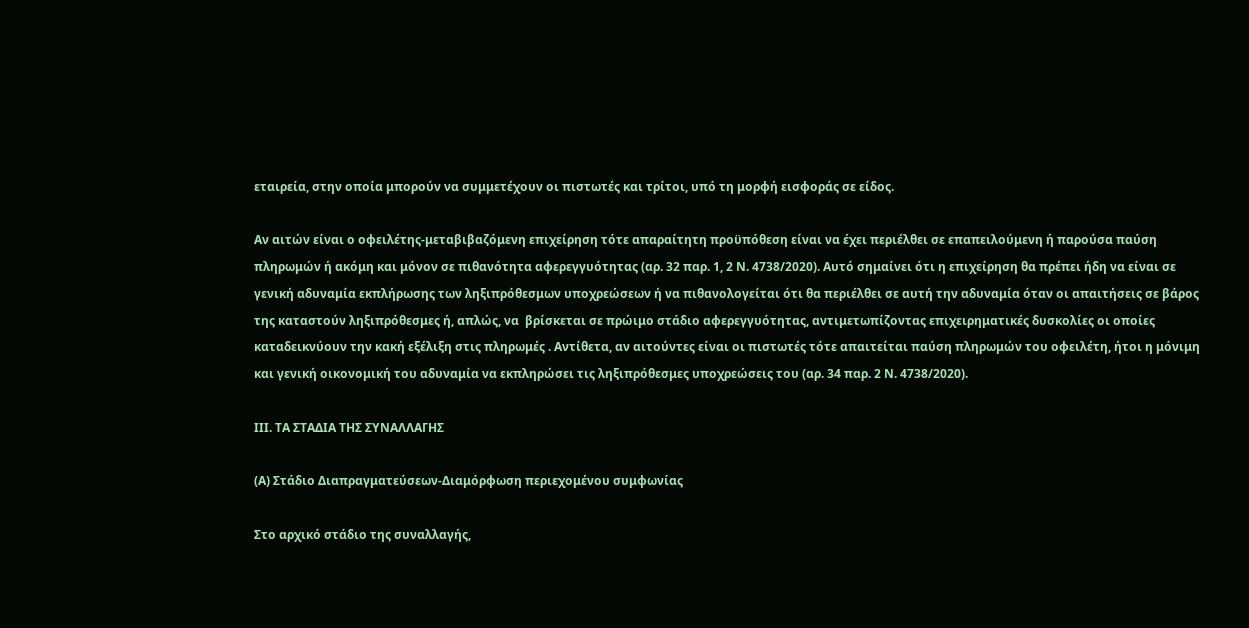εταιρεία, στην οποία μπορούν να συμμετέχουν οι πιστωτές και τρίτοι, υπό τη μορφή εισφοράς σε είδος.

Αν αιτών είναι ο οφειλέτης-μεταβιβαζόμενη επιχείρηση τότε απαραίτητη προϋπόθεση είναι να έχει περιέλθει σε επαπειλούμενη ή παρούσα παύση πληρωμών ή ακόμη και μόνον σε πιθανότητα αφερεγγυότητας (αρ. 32 παρ. 1, 2 Ν. 4738/2020). Αυτό σημαίνει ότι η επιχείρηση θα πρέπει ήδη να είναι σε γενική αδυναμία εκπλήρωσης των ληξιπρόθεσμων υποχρεώσεων ή να πιθανολογείται ότι θα περιέλθει σε αυτή την αδυναμία όταν οι απαιτήσεις σε βάρος της καταστούν ληξιπρόθεσμες ή, απλώς, να  βρίσκεται σε πρώιμο στάδιο αφερεγγυότητας, αντιμετωπίζοντας επιχειρηματικές δυσκολίες οι οποίες καταδεικνύουν την κακή εξέλιξη στις πληρωμές . Αντίθετα, αν αιτούντες είναι οι πιστωτές τότε απαιτείται παύση πληρωμών του οφειλέτη, ήτοι η μόνιμη και γενική οικονομική του αδυναμία να εκπληρώσει τις ληξιπρόθεσμες υποχρεώσεις του (αρ. 34 παρ. 2 Ν. 4738/2020).

ΙΙΙ. ΤΑ ΣΤΑΔΙΑ ΤΗΣ ΣΥΝΑΛΛΑΓΗΣ

(Α) Στάδιο Διαπραγματεύσεων-Διαμόρφωση περιεχομένου συμφωνίας

Στο αρχικό στάδιο της συναλλαγής,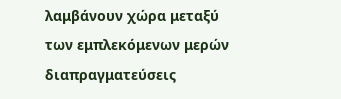λαμβάνουν χώρα μεταξύ των εμπλεκόμενων μερών διαπραγματεύσεις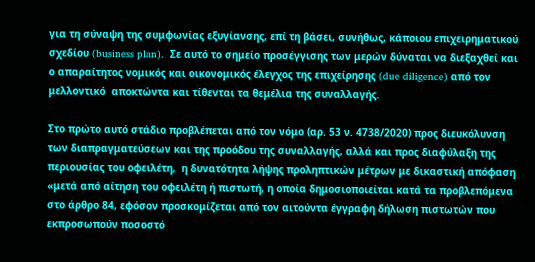για τη σύναψη της συμφωνίας εξυγίανσης, επί τη βάσει, συνήθως, κάποιου επιχειρηματικού σχεδίου (business plan).  Σε αυτό το σημείο προσέγγισης των μερών δύναται να διεξαχθεί και ο απαραίτητος νομικός και οικονομικός έλεγχος της επιχείρησης (due diligence) από τον μελλοντικό  αποκτώντα και τίθενται τα θεμέλια της συναλλαγής.

Στο πρώτο αυτό στάδιο προβλέπεται από τον νόμο (αρ. 53 ν. 4738/2020) προς διευκόλυνση των διαπραγματεύσεων και της προόδου της συναλλαγής, αλλά και προς διαφύλαξη της περιουσίας του οφειλέτη,  η δυνατότητα λήψης προληπτικών μέτρων με δικαστική απόφαση «μετά από αίτηση του οφειλέτη ή πιστωτή, η οποία δημοσιοποιείται κατά τα προβλεπόμενα στο άρθρο 84, εφόσον προσκομίζεται από τον αιτούντα έγγραφη δήλωση πιστωτών που εκπροσωπούν ποσοστό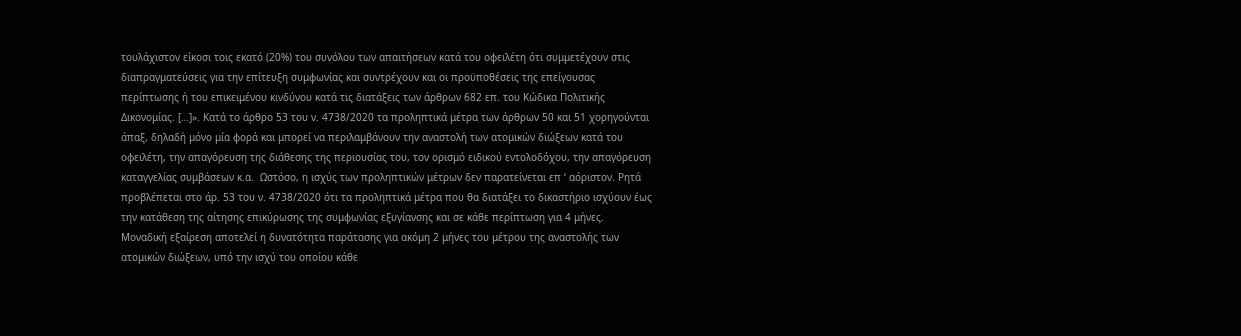τουλάχιστον είκοσι τοις εκατό (20%) του συνόλου των απαιτήσεων κατά του οφειλέτη ότι συμμετέχουν στις διαπραγματεύσεις για την επίτευξη συμφωνίας και συντρέχουν και οι προϋποθέσεις της επείγουσας περίπτωσης ή του επικειμένου κινδύνου κατά τις διατάξεις των άρθρων 682 επ. του Κώδικα Πολιτικής Δικονομίας. […]». Κατά το άρθρο 53 του ν. 4738/2020 τα προληπτικά μέτρα των άρθρων 50 και 51 χορηγούνται άπαξ, δηλαδή μόνο μία φορά και μπορεί να περιλαμβάνουν την αναστολή των ατομικών διώξεων κατά του οφειλέτη, την απαγόρευση της διάθεσης της περιουσίας του, τον ορισμό ειδικού εντολοδόχου, την απαγόρευση καταγγελίας συμβάσεων κ.α.  Ωστόσο, η ισχύς των προληπτικών μέτρων δεν παρατείνεται επ ‘ αόριστον. Ρητά προβλέπεται στο άρ. 53 του ν. 4738/2020 ότι τα προληπτικά μέτρα που θα διατάξει το δικαστήριο ισχύουν έως την κατάθεση της αίτησης επικύρωσης της συμφωνίας εξυγίανσης και σε κάθε περίπτωση για 4 μήνες. Μοναδική εξαίρεση αποτελεί η δυνατότητα παράτασης για ακόμη 2 μήνες του μέτρου της αναστολής των ατομικών διώξεων, υπό την ισχύ του οποίου κάθε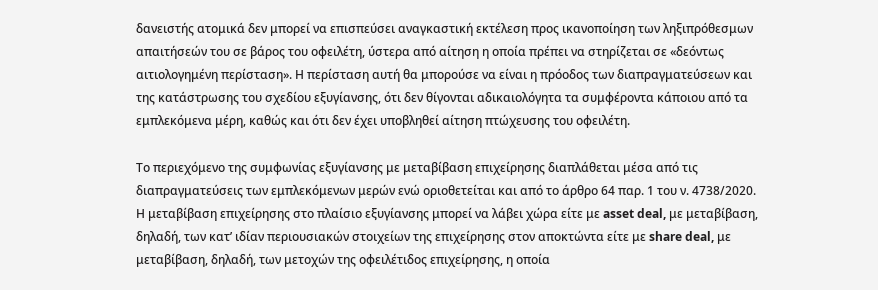δανειστής ατομικά δεν μπορεί να επισπεύσει αναγκαστική εκτέλεση προς ικανοποίηση των ληξιπρόθεσμων απαιτήσεών του σε βάρος του οφειλέτη, ύστερα από αίτηση η οποία πρέπει να στηρίζεται σε «δεόντως αιτιολογημένη περίσταση». Η περίσταση αυτή θα μπορούσε να είναι η πρόοδος των διαπραγματεύσεων και της κατάστρωσης του σχεδίου εξυγίανσης, ότι δεν θίγονται αδικαιολόγητα τα συμφέροντα κάποιου από τα εμπλεκόμενα μέρη, καθώς και ότι δεν έχει υποβληθεί αίτηση πτώχευσης του οφειλέτη.

Το περιεχόμενο της συμφωνίας εξυγίανσης με μεταβίβαση επιχείρησης διαπλάθεται μέσα από τις διαπραγματεύσεις των εμπλεκόμενων μερών ενώ οριοθετείται και από το άρθρο 64 παρ. 1 του ν. 4738/2020. Η μεταβίβαση επιχείρησης στο πλαίσιο εξυγίανσης μπορεί να λάβει χώρα είτε με asset deal, με μεταβίβαση, δηλαδή, των κατ’ ιδίαν περιουσιακών στοιχείων της επιχείρησης στον αποκτώντα είτε με share deal, με μεταβίβαση, δηλαδή, των μετοχών της οφειλέτιδος επιχείρησης, η οποία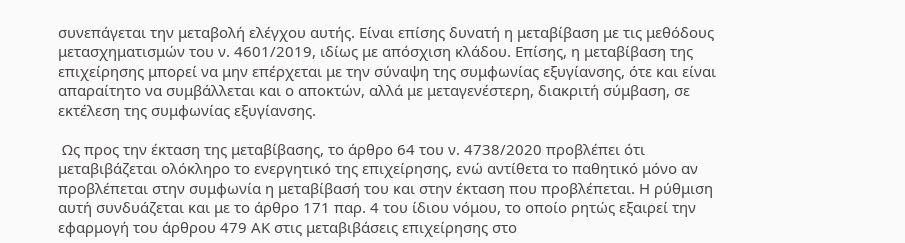συνεπάγεται την μεταβολή ελέγχου αυτής. Είναι επίσης δυνατή η μεταβίβαση με τις μεθόδους μετασχηματισμών του ν. 4601/2019, ιδίως με απόσχιση κλάδου. Επίσης, η μεταβίβαση της επιχείρησης μπορεί να μην επέρχεται με την σύναψη της συμφωνίας εξυγίανσης, ότε και είναι απαραίτητο να συμβάλλεται και ο αποκτών, αλλά με μεταγενέστερη, διακριτή σύμβαση, σε εκτέλεση της συμφωνίας εξυγίανσης.

 Ως προς την έκταση της μεταβίβασης, το άρθρο 64 του ν. 4738/2020 προβλέπει ότι μεταβιβάζεται ολόκληρο το ενεργητικό της επιχείρησης, ενώ αντίθετα το παθητικό μόνο αν προβλέπεται στην συμφωνία η μεταβίβασή του και στην έκταση που προβλέπεται. Η ρύθμιση αυτή συνδυάζεται και με το άρθρο 171 παρ. 4 του ίδιου νόμου, το οποίο ρητώς εξαιρεί την εφαρμογή του άρθρου 479 ΑΚ στις μεταβιβάσεις επιχείρησης στο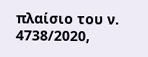πλαίσιο του ν. 4738/2020,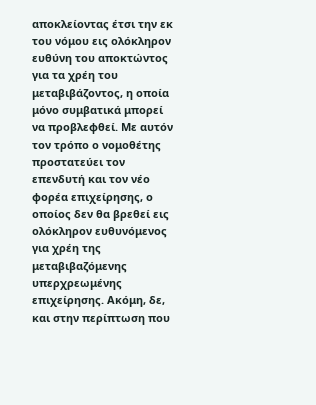αποκλείοντας έτσι την εκ του νόμου εις ολόκληρον ευθύνη του αποκτώντος για τα χρέη του μεταβιβάζοντος, η οποία μόνο συμβατικά μπορεί να προβλεφθεί. Με αυτόν τον τρόπο ο νομοθέτης προστατεύει τον επενδυτή και τον νέο φορέα επιχείρησης, ο οποίος δεν θα βρεθεί εις ολόκληρον ευθυνόμενος για χρέη της μεταβιβαζόμενης υπερχρεωμένης επιχείρησης. Ακόμη, δε, και στην περίπτωση που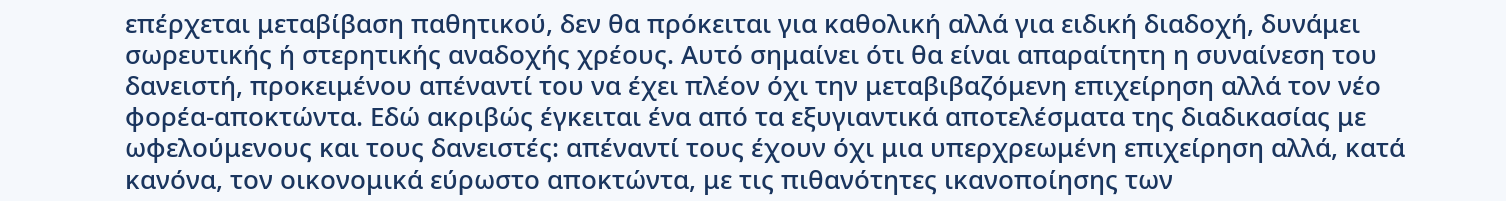επέρχεται μεταβίβαση παθητικού, δεν θα πρόκειται για καθολική αλλά για ειδική διαδοχή, δυνάμει σωρευτικής ή στερητικής αναδοχής χρέους. Αυτό σημαίνει ότι θα είναι απαραίτητη η συναίνεση του δανειστή, προκειμένου απέναντί του να έχει πλέον όχι την μεταβιβαζόμενη επιχείρηση αλλά τον νέο φορέα-αποκτώντα. Εδώ ακριβώς έγκειται ένα από τα εξυγιαντικά αποτελέσματα της διαδικασίας με ωφελούμενους και τους δανειστές: απέναντί τους έχουν όχι μια υπερχρεωμένη επιχείρηση αλλά, κατά κανόνα, τον οικονομικά εύρωστο αποκτώντα, με τις πιθανότητες ικανοποίησης των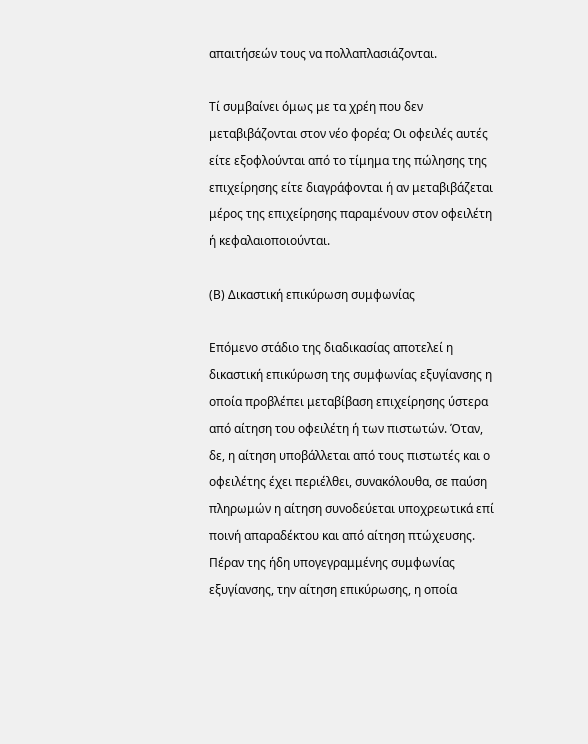απαιτήσεών τους να πολλαπλασιάζονται.

Τί συμβαίνει όμως με τα χρέη που δεν μεταβιβάζονται στον νέο φορέα; Οι οφειλές αυτές είτε εξοφλούνται από το τίμημα της πώλησης της επιχείρησης είτε διαγράφονται ή αν μεταβιβάζεται μέρος της επιχείρησης παραμένουν στον οφειλέτη ή κεφαλαιοποιούνται.

(Β) Δικαστική επικύρωση συμφωνίας

Επόμενο στάδιο της διαδικασίας αποτελεί η δικαστική επικύρωση της συμφωνίας εξυγίανσης η οποία προβλέπει μεταβίβαση επιχείρησης ύστερα από αίτηση του οφειλέτη ή των πιστωτών. Όταν, δε, η αίτηση υποβάλλεται από τους πιστωτές και ο οφειλέτης έχει περιέλθει, συνακόλουθα, σε παύση πληρωμών η αίτηση συνοδεύεται υποχρεωτικά επί ποινή απαραδέκτου και από αίτηση πτώχευσης.  Πέραν της ήδη υπογεγραμμένης συμφωνίας εξυγίανσης, την αίτηση επικύρωσης, η οποία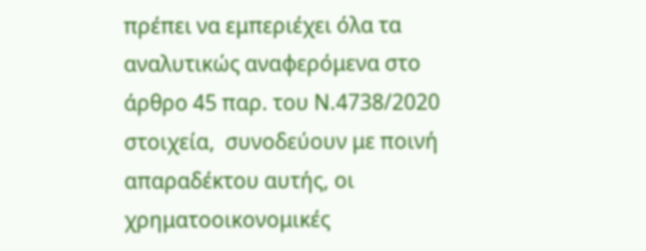πρέπει να εμπεριέχει όλα τα αναλυτικώς αναφερόμενα στο άρθρο 45 παρ. του Ν.4738/2020 στοιχεία,  συνοδεύουν με ποινή απαραδέκτου αυτής, οι χρηματοοικονομικές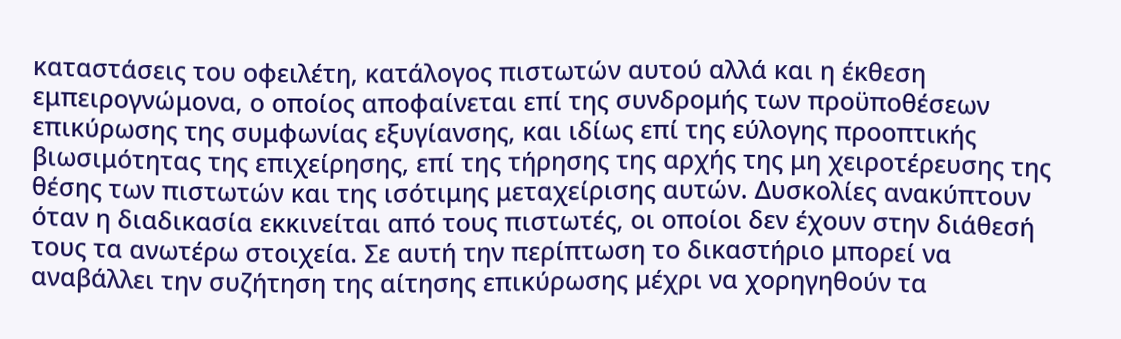καταστάσεις του οφειλέτη, κατάλογος πιστωτών αυτού αλλά και η έκθεση εμπειρογνώμονα, ο οποίος αποφαίνεται επί της συνδρομής των προϋποθέσεων επικύρωσης της συμφωνίας εξυγίανσης, και ιδίως επί της εύλογης προοπτικής βιωσιμότητας της επιχείρησης, επί της τήρησης της αρχής της μη χειροτέρευσης της θέσης των πιστωτών και της ισότιμης μεταχείρισης αυτών. Δυσκολίες ανακύπτουν όταν η διαδικασία εκκινείται από τους πιστωτές, οι οποίοι δεν έχουν στην διάθεσή τους τα ανωτέρω στοιχεία. Σε αυτή την περίπτωση το δικαστήριο μπορεί να αναβάλλει την συζήτηση της αίτησης επικύρωσης μέχρι να χορηγηθούν τα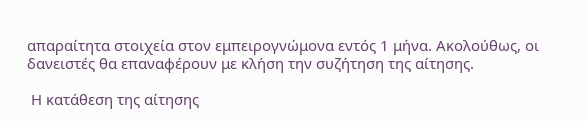απαραίτητα στοιχεία στον εμπειρογνώμονα εντός 1 μήνα. Ακολούθως, οι δανειστές θα επαναφέρουν με κλήση την συζήτηση της αίτησης.

 Η κατάθεση της αίτησης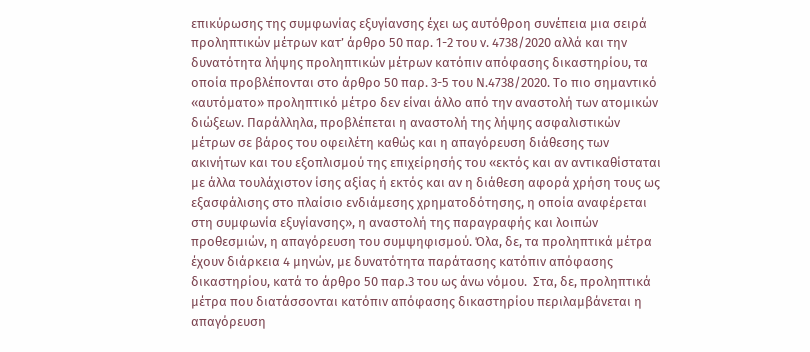επικύρωσης της συμφωνίας εξυγίανσης έχει ως αυτόθροη συνέπεια μια σειρά προληπτικών μέτρων κατ’ άρθρο 50 παρ. 1-2 του ν. 4738/2020 αλλά και την δυνατότητα λήψης προληπτικών μέτρων κατόπιν απόφασης δικαστηρίου, τα οποία προβλέπονται στο άρθρο 50 παρ. 3-5 του Ν.4738/2020. Το πιο σημαντικό «αυτόματο» προληπτικό μέτρο δεν είναι άλλο από την αναστολή των ατομικών διώξεων. Παράλληλα, προβλέπεται η αναστολή της λήψης ασφαλιστικών μέτρων σε βάρος του οφειλέτη καθώς και η απαγόρευση διάθεσης των ακινήτων και του εξοπλισμού της επιχείρησής του «εκτός και αν αντικαθίσταται με άλλα τουλάχιστον ίσης αξίας ή εκτός και αν η διάθεση αφορά χρήση τους ως εξασφάλισης στο πλαίσιο ενδιάμεσης χρηματοδότησης, η οποία αναφέρεται στη συμφωνία εξυγίανσης», η αναστολή της παραγραφής και λοιπών προθεσμιών, η απαγόρευση του συμψηφισμού. Όλα, δε, τα προληπτικά μέτρα έχουν διάρκεια 4 μηνών, με δυνατότητα παράτασης κατόπιν απόφασης δικαστηρίου, κατά το άρθρο 50 παρ.3 του ως άνω νόμου.  Στα, δε, προληπτικά μέτρα που διατάσσονται κατόπιν απόφασης δικαστηρίου περιλαμβάνεται η απαγόρευση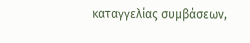καταγγελίας συμβάσεων,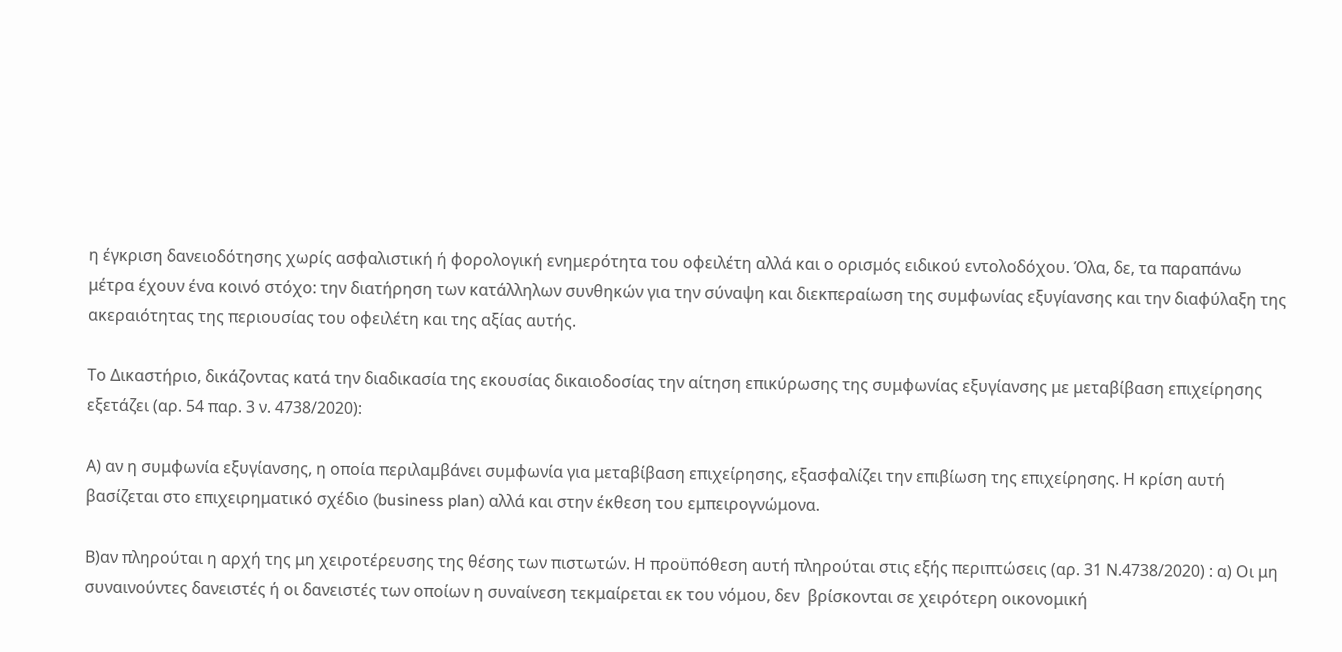η έγκριση δανειοδότησης χωρίς ασφαλιστική ή φορολογική ενημερότητα του οφειλέτη αλλά και ο ορισμός ειδικού εντολοδόχου. Όλα, δε, τα παραπάνω μέτρα έχουν ένα κοινό στόχο: την διατήρηση των κατάλληλων συνθηκών για την σύναψη και διεκπεραίωση της συμφωνίας εξυγίανσης και την διαφύλαξη της ακεραιότητας της περιουσίας του οφειλέτη και της αξίας αυτής.

Το Δικαστήριο, δικάζοντας κατά την διαδικασία της εκουσίας δικαιοδοσίας την αίτηση επικύρωσης της συμφωνίας εξυγίανσης με μεταβίβαση επιχείρησης εξετάζει (αρ. 54 παρ. 3 ν. 4738/2020):

Α) αν η συμφωνία εξυγίανσης, η οποία περιλαμβάνει συμφωνία για μεταβίβαση επιχείρησης, εξασφαλίζει την επιβίωση της επιχείρησης. Η κρίση αυτή βασίζεται στο επιχειρηματικό σχέδιο (business plan) αλλά και στην έκθεση του εμπειρογνώμονα.

Β)αν πληρούται η αρχή της μη χειροτέρευσης της θέσης των πιστωτών. Η προϋπόθεση αυτή πληρούται στις εξής περιπτώσεις (αρ. 31 Ν.4738/2020) : α) Οι μη συναινούντες δανειστές ή οι δανειστές των οποίων η συναίνεση τεκμαίρεται εκ του νόμου, δεν  βρίσκονται σε χειρότερη οικονομική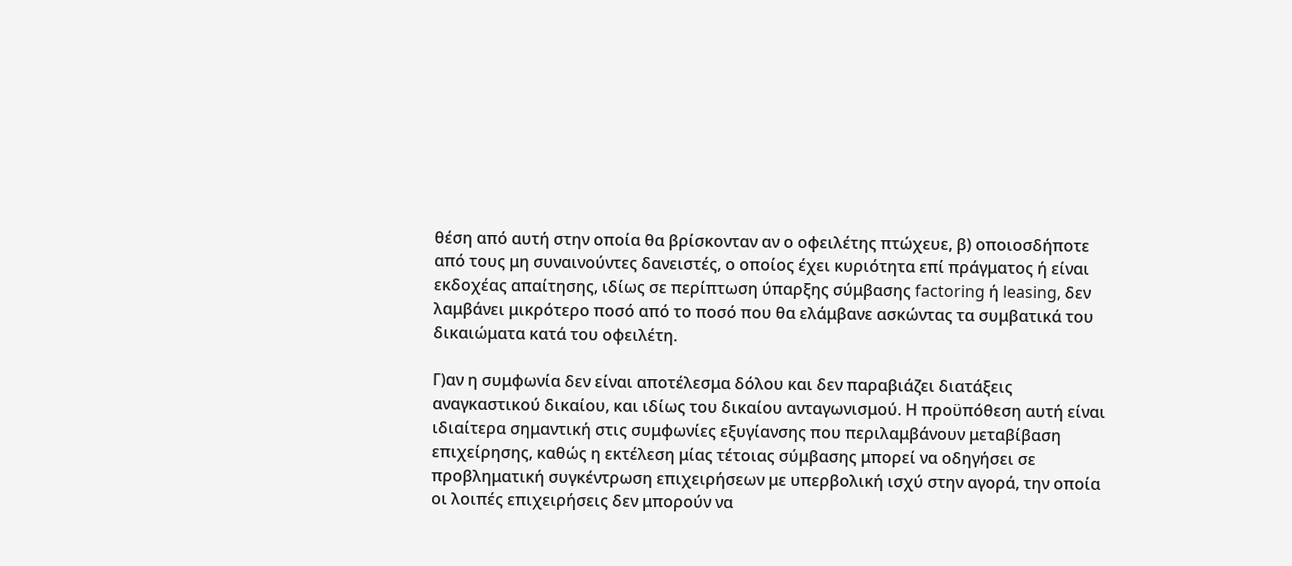θέση από αυτή στην οποία θα βρίσκονταν αν ο οφειλέτης πτώχευε, β) οποιοσδήποτε από τους μη συναινούντες δανειστές, ο οποίος έχει κυριότητα επί πράγματος ή είναι εκδοχέας απαίτησης, ιδίως σε περίπτωση ύπαρξης σύμβασης factoring ή leasing, δεν λαμβάνει μικρότερο ποσό από το ποσό που θα ελάμβανε ασκώντας τα συμβατικά του δικαιώματα κατά του οφειλέτη.

Γ)αν η συμφωνία δεν είναι αποτέλεσμα δόλου και δεν παραβιάζει διατάξεις αναγκαστικού δικαίου, και ιδίως του δικαίου ανταγωνισμού. Η προϋπόθεση αυτή είναι ιδιαίτερα σημαντική στις συμφωνίες εξυγίανσης που περιλαμβάνουν μεταβίβαση επιχείρησης, καθώς η εκτέλεση μίας τέτοιας σύμβασης μπορεί να οδηγήσει σε προβληματική συγκέντρωση επιχειρήσεων με υπερβολική ισχύ στην αγορά, την οποία οι λοιπές επιχειρήσεις δεν μπορούν να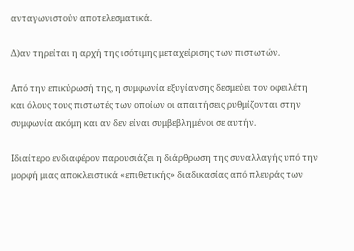ανταγωνιστούν αποτελεσματικά.

Δ)αν τηρείται η αρχή της ισότιμης μεταχείρισης των πιστωτών.

Από την επικύρωσή της, η συμφωνία εξυγίανσης δεσμεύει τον οφειλέτη και όλους τους πιστωτές των οποίων οι απαιτήσεις ρυθμίζονται στην συμφωνία ακόμη και αν δεν είναι συμβεβλημένοι σε αυτήν.

Ιδιαίτερο ενδιαφέρον παρουσιάζει η διάρθρωση της συναλλαγής υπό την μορφή μιας αποκλειστικά «επιθετικής» διαδικασίας από πλευράς των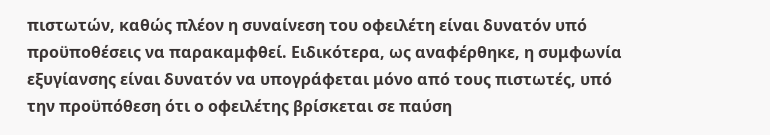πιστωτών, καθώς πλέον η συναίνεση του οφειλέτη είναι δυνατόν υπό προϋποθέσεις να παρακαμφθεί. Ειδικότερα, ως αναφέρθηκε, η συμφωνία εξυγίανσης είναι δυνατόν να υπογράφεται μόνο από τους πιστωτές, υπό την προϋπόθεση ότι ο οφειλέτης βρίσκεται σε παύση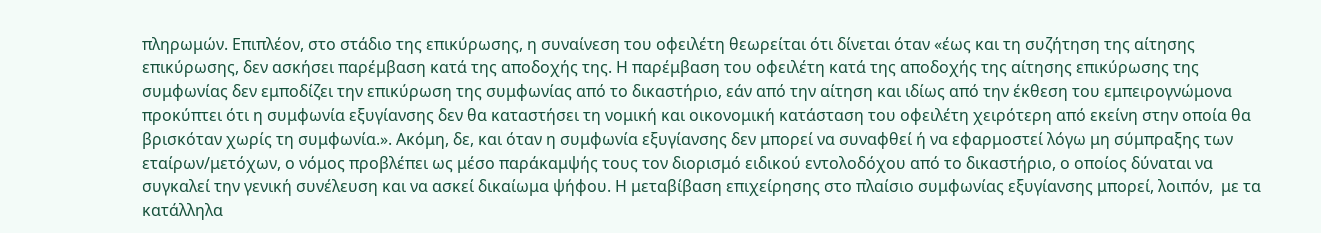πληρωμών. Επιπλέον, στο στάδιο της επικύρωσης, η συναίνεση του οφειλέτη θεωρείται ότι δίνεται όταν «έως και τη συζήτηση της αίτησης επικύρωσης, δεν ασκήσει παρέμβαση κατά της αποδοχής της. Η παρέμβαση του οφειλέτη κατά της αποδοχής της αίτησης επικύρωσης της συμφωνίας δεν εμποδίζει την επικύρωση της συμφωνίας από το δικαστήριο, εάν από την αίτηση και ιδίως από την έκθεση του εμπειρογνώμονα προκύπτει ότι η συμφωνία εξυγίανσης δεν θα καταστήσει τη νομική και οικονομική κατάσταση του οφειλέτη χειρότερη από εκείνη στην οποία θα βρισκόταν χωρίς τη συμφωνία.». Ακόμη, δε, και όταν η συμφωνία εξυγίανσης δεν μπορεί να συναφθεί ή να εφαρμοστεί λόγω μη σύμπραξης των εταίρων/μετόχων, ο νόμος προβλέπει ως μέσο παράκαμψής τους τον διορισμό ειδικού εντολοδόχου από το δικαστήριο, ο οποίος δύναται να συγκαλεί την γενική συνέλευση και να ασκεί δικαίωμα ψήφου. Η μεταβίβαση επιχείρησης στο πλαίσιο συμφωνίας εξυγίανσης μπορεί, λοιπόν,  με τα κατάλληλα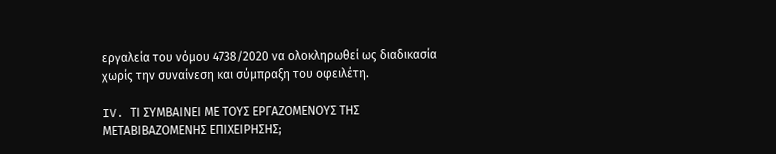εργαλεία του νόμου 4738/2020 να ολοκληρωθεί ως διαδικασία χωρίς την συναίνεση και σύμπραξη του οφειλέτη.

IV. ΤΙ ΣΥΜΒΑΙΝΕΙ ΜΕ ΤΟΥΣ ΕΡΓΑΖΟΜΕΝΟΥΣ ΤΗΣ ΜΕΤΑΒΙΒΑΖΟΜΕΝΗΣ ΕΠΙΧΕΙΡΗΣΗΣ;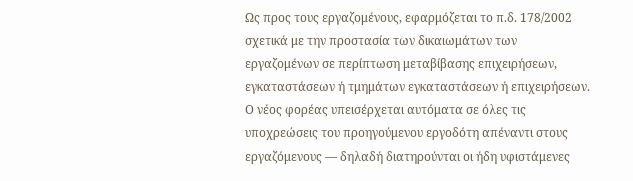Ως προς τους εργαζομένους, εφαρμόζεται το π.δ. 178/2002 σχετικά με την προστασία των δικαιωμάτων των εργαζομένων σε περίπτωση μεταβίβασης επιχειρήσεων, εγκαταστάσεων ή τμημάτων εγκαταστάσεων ή επιχειρήσεων. Ο νέος φορέας υπεισέρχεται αυτόματα σε όλες τις υποχρεώσεις του προηγούμενου εργοδότη απέναντι στους εργαζόμενους — δηλαδή διατηρούνται οι ήδη υφιστάμενες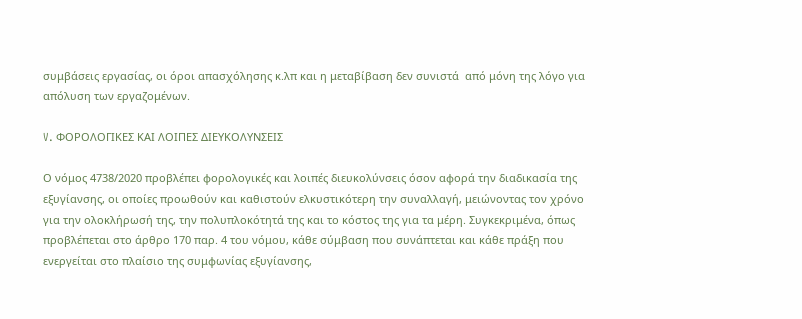συμβάσεις εργασίας, οι όροι απασχόλησης κ.λπ και η μεταβίβαση δεν συνιστά  από μόνη της λόγο για απόλυση των εργαζομένων.

V. ΦΟΡΟΛΟΓΙΚΕΣ ΚΑΙ ΛΟΙΠΕΣ ΔΙΕΥΚΟΛΥΝΣΕΙΣ

Ο νόμος 4738/2020 προβλέπει φορολογικές και λοιπές διευκολύνσεις όσον αφορά την διαδικασία της εξυγίανσης, οι οποίες προωθούν και καθιστούν ελκυστικότερη την συναλλαγή, μειώνοντας τον χρόνο για την ολοκλήρωσή της, την πολυπλοκότητά της και το κόστος της για τα μέρη. Συγκεκριμένα, όπως προβλέπεται στο άρθρο 170 παρ. 4 του νόμου, κάθε σύμβαση που συνάπτεται και κάθε πράξη που ενεργείται στο πλαίσιο της συμφωνίας εξυγίανσης,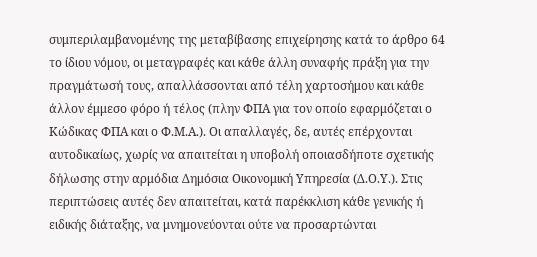συμπεριλαμβανομένης της μεταβίβασης επιχείρησης κατά το άρθρο 64 το ίδιου νόμου, οι μεταγραφές και κάθε άλλη συναφής πράξη για την πραγμάτωσή τους, απαλλάσσονται από τέλη χαρτοσήμου και κάθε άλλον έμμεσο φόρο ή τέλος (πλην ΦΠΑ για τον οποίο εφαρμόζεται ο Κώδικας ΦΠΑ και ο Φ.Μ.Α.). Οι απαλλαγές, δε, αυτές επέρχονται αυτοδικαίως, χωρίς να απαιτείται η υποβολή οποιασδήποτε σχετικής δήλωσης στην αρμόδια Δημόσια Οικονομική Υπηρεσία (Δ.Ο.Υ.). Στις περιπτώσεις αυτές δεν απαιτείται, κατά παρέκκλιση κάθε γενικής ή ειδικής διάταξης, να μνημονεύονται ούτε να προσαρτώνται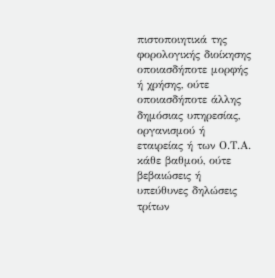πιστοποιητικά της φορολογικής διοίκησης οποιασδήποτε μορφής ή χρήσης, ούτε οποιασδήποτε άλλης δημόσιας υπηρεσίας, οργανισμού ή εταιρείας ή των Ο.Τ.Α. κάθε βαθμού, ούτε βεβαιώσεις ή υπεύθυνες δηλώσεις τρίτων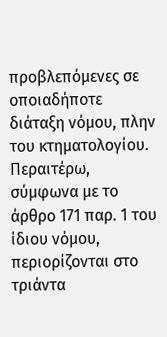προβλεπόμενες σε οποιαδήποτε διάταξη νόμου, πλην του κτηματολογίου. Περαιτέρω, σύμφωνα με το άρθρο 171 παρ. 1 του ίδιου νόμου, περιορίζονται στο τριάντα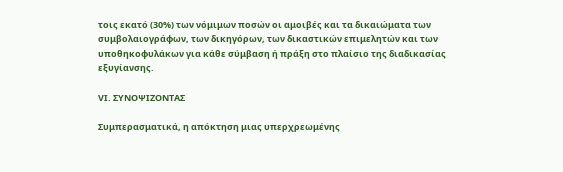τοις εκατό (30%) των νόμιμων ποσών οι αμοιβές και τα δικαιώματα των συμβολαιογράφων, των δικηγόρων, των δικαστικών επιμελητών και των υποθηκοφυλάκων για κάθε σύμβαση ή πράξη στο πλαίσιο της διαδικασίας εξυγίανσης.

VΙ. ΣΥΝΟΨΙΖΟΝΤΑΣ

Συμπερασματικά, η απόκτηση μιας υπερχρεωμένης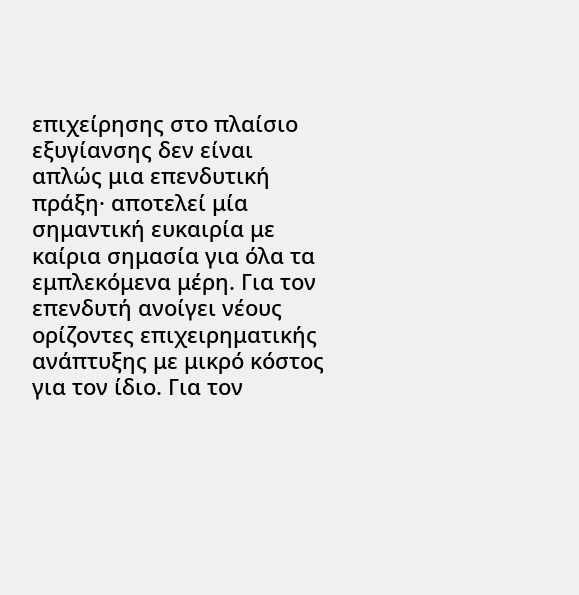επιχείρησης στο πλαίσιο εξυγίανσης δεν είναι απλώς μια επενδυτική πράξη· αποτελεί μία σημαντική ευκαιρία με καίρια σημασία για όλα τα εμπλεκόμενα μέρη. Για τον επενδυτή ανοίγει νέους ορίζοντες επιχειρηματικής ανάπτυξης με μικρό κόστος για τον ίδιο. Για τον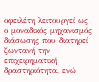οφειλέτη λειτουργεί ως ο μοναδικός μηχανισμός διάσωσης που διατηρεί ζωντανή την επιχειρηματική δραστηριότητα, ενώ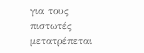για τους πιστωτές μετατρέπεται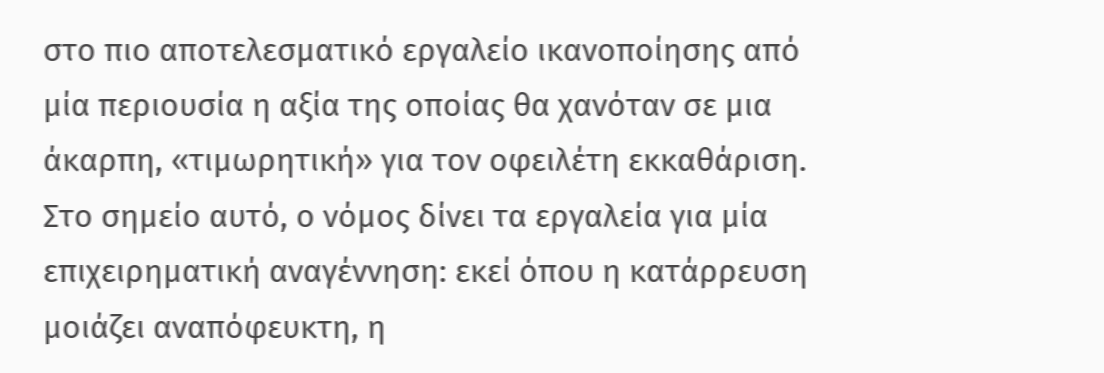στο πιο αποτελεσματικό εργαλείο ικανοποίησης από μία περιουσία η αξία της οποίας θα χανόταν σε μια άκαρπη, «τιμωρητική» για τον οφειλέτη εκκαθάριση. Στο σημείο αυτό, ο νόμος δίνει τα εργαλεία για μία επιχειρηματική αναγέννηση: εκεί όπου η κατάρρευση μοιάζει αναπόφευκτη, η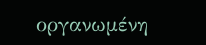οργανωμένη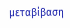μεταβίβαση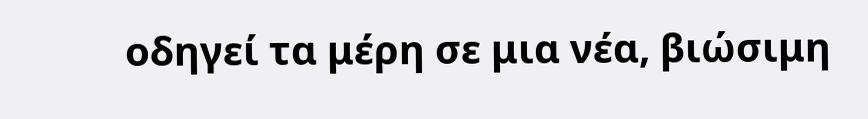οδηγεί τα μέρη σε μια νέα, βιώσιμη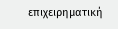επιχειρηματική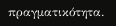πραγματικότητα.